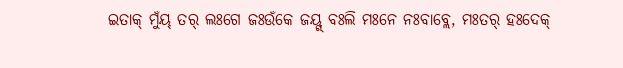ଇତାକ୍ ମୁଁୟ୍ ତର୍ ଲଃଗେ ଜଃଉଁକେ ଜୟ୍ଗ୍ ବଃଲି ମଃନେ ନଃବାବ୍ଲେ, ମଃତର୍ ହଃଦେକ୍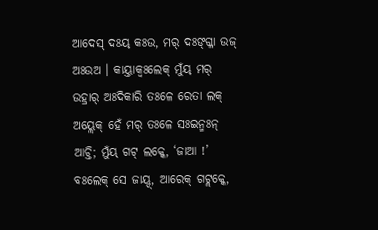ଆଦେସ୍ ଦଃୟ୍ କଃଉ, ମର୍ ଦଃଙ୍ଗ୍ଳା ଉଜ୍ ଅଃଉଅ । କାୟ୍ତାକ୍ବଃଲେକ୍ ମୁଁୟ୍ ମର୍ ଉହ୍ରାର୍ ଅଃଦିକାରି ତଃଳେ ରେତା ଲକ୍ ଅୟ୍ଲେକ୍ ହେଁ ମର୍ ତଃଳେ ସଃଇନ୍ମଃନ୍ ଆଚ୍ତି; ମୁଁୟ୍ ଗଟ୍ ଲକ୍କେ, ‘ଜାଆ !’ ବଃଲେକ୍ ସେ ଜାୟ୍ଦ୍, ଆରେକ୍ ଗଟ୍ଲକ୍କେ,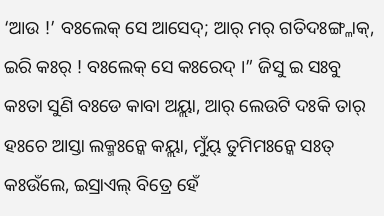‘ଆଉ !’ ବଃଲେକ୍ ସେ ଆସେଦ୍; ଆର୍ ମର୍ ଗତିଦଃଙ୍ଗ୍ଳାକ୍, ଇରି କଃର୍ ! ବଃଲେକ୍ ସେ କଃରେଦ୍ ।” ଜିସୁ ଇ ସଃବୁ କଃତା ସୁଣି ବଃଡେ କାବା ଅୟ୍ଲା, ଆର୍ ଲେଉଟି ଦଃକି ତାର୍ ହଃଚେ ଆସ୍ତା ଲକ୍ମଃନ୍କେ କୟ୍ଲା, ମୁଁୟ୍ ତୁମିମଃନ୍କେ ସଃତ୍ କଃଉଁଲେ, ଇସ୍ରାଏଲ୍ ବିତ୍ରେ ହେଁ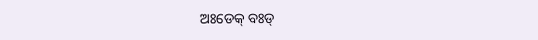ଅଃଡେକ୍ ବଃଡ୍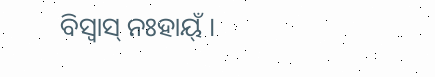ବିସ୍ୱାସ୍ ନଃହାୟ୍ଁ ।